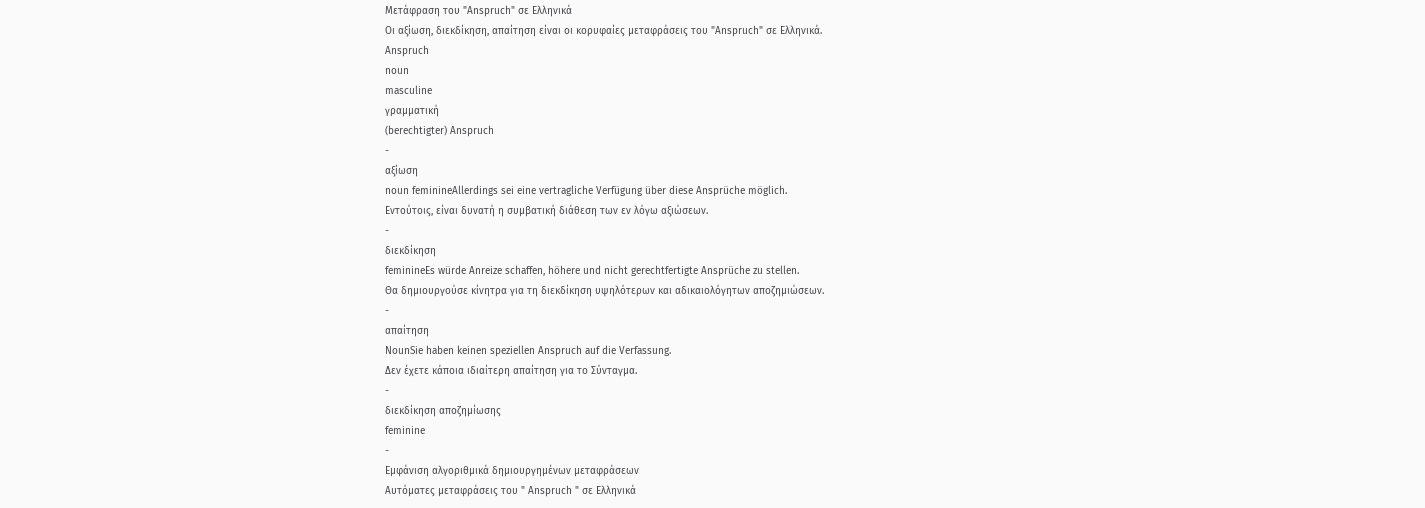Μετάφραση του "Anspruch" σε Ελληνικά
Οι αξίωση, διεκδίκηση, απαίτηση είναι οι κορυφαίες μεταφράσεις του "Anspruch" σε Ελληνικά.
Anspruch
noun
masculine
γραμματική
(berechtigter) Anspruch
-
αξίωση
noun feminineAllerdings sei eine vertragliche Verfügung über diese Ansprüche möglich.
Εντούτοις, είναι δυνατή η συμβατική διάθεση των εν λόγω αξιώσεων.
-
διεκδίκηση
feminineEs würde Anreize schaffen, höhere und nicht gerechtfertigte Ansprüche zu stellen.
Θα δημιουργούσε κίνητρα για τη διεκδίκηση υψηλότερων και αδικαιολόγητων αποζημιώσεων.
-
απαίτηση
NounSie haben keinen speziellen Anspruch auf die Verfassung.
Δεν έχετε κάποια ιδιαίτερη απαίτηση για το Σύνταγμα.
-
διεκδίκηση αποζημίωσης
feminine
-
Εμφάνιση αλγοριθμικά δημιουργημένων μεταφράσεων
Αυτόματες μεταφράσεις του " Anspruch " σε Ελληνικά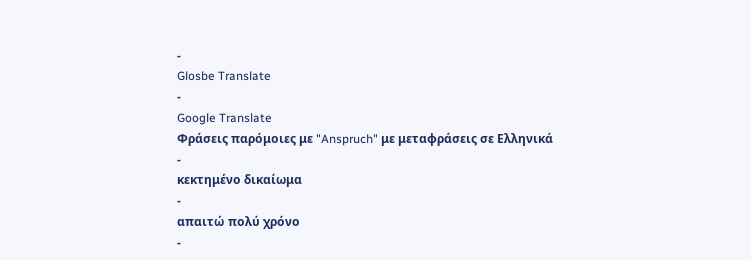-
Glosbe Translate
-
Google Translate
Φράσεις παρόμοιες με "Anspruch" με μεταφράσεις σε Ελληνικά
-
κεκτημένο δικαίωμα
-
απαιτώ πολύ χρόνο
-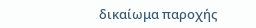δικαίωμα παροχής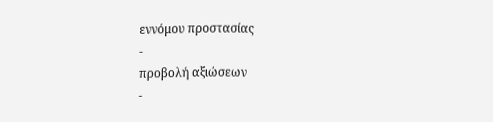εννόμου προστασίας
-
προβολή αξιώσεων
-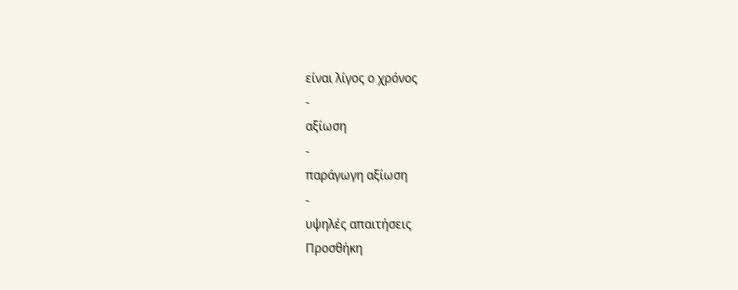είναι λίγος ο χρόνος
-
αξίωση
-
παράγωγη αξίωση
-
υψηλές απαιτήσεις
Προσθήκη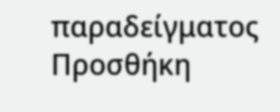παραδείγματος
Προσθήκη